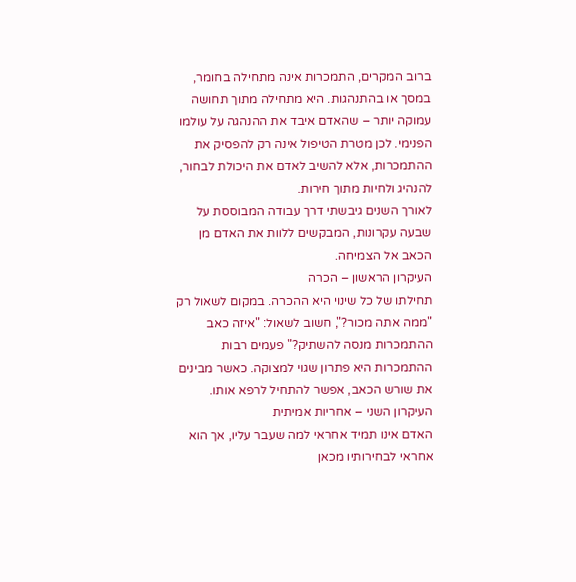ברוב המקרים, התמכרות אינה מתחילה בחומר, במסך או בהתנהגות. היא מתחילה מתוך תחושה עמוקה יותר – שהאדם איבד את ההנהגה על עולמו הפנימי. לכן מטרת הטיפול אינה רק להפסיק את ההתמכרות, אלא להשיב לאדם את היכולת לבחור, להנהיג ולחיות מתוך חירות.
לאורך השנים גיבשתי דרך עבודה המבוססת על שבעה עקרונות, המבקשים ללוות את האדם מן הכאב אל הצמיחה.
העיקרון הראשון – הכרה
תחילתו של כל שינוי היא ההכרה. במקום לשאול רק "ממה אתה מכור?", חשוב לשאול: "איזה כאב ההתמכרות מנסה להשתיק?" פעמים רבות ההתמכרות היא פתרון שגוי למצוקה. כאשר מבינים את שורש הכאב, אפשר להתחיל לרפא אותו.
העיקרון השני – אחריות אמיתית
האדם אינו תמיד אחראי למה שעבר עליו, אך הוא אחראי לבחירותיו מכאן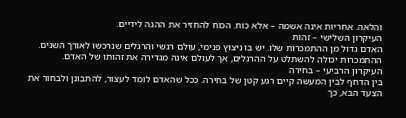והלאה. אחריות אינה אשמה – אלא כוח. הכוח להחזיר את ההגה לידיים.
העיקרון השלישי – זהות
האדם גדול מן ההתמכרות שלו. יש בו ניצוץ פנימי, עולם רגשי והרגלים שנרכשו לאורך השנים. ההתמכרות יכולה להשתלט על ההרגלים, אך לעולם אינה מגדירה את זהותו של האדם.
העיקרון הרביעי – בחירה
בין הדחף לבין המעשה קיים רגע קטן של בחירה. ככל שהאדם לומד לעצור, להתבונן ולבחור את הצעד הבא, כך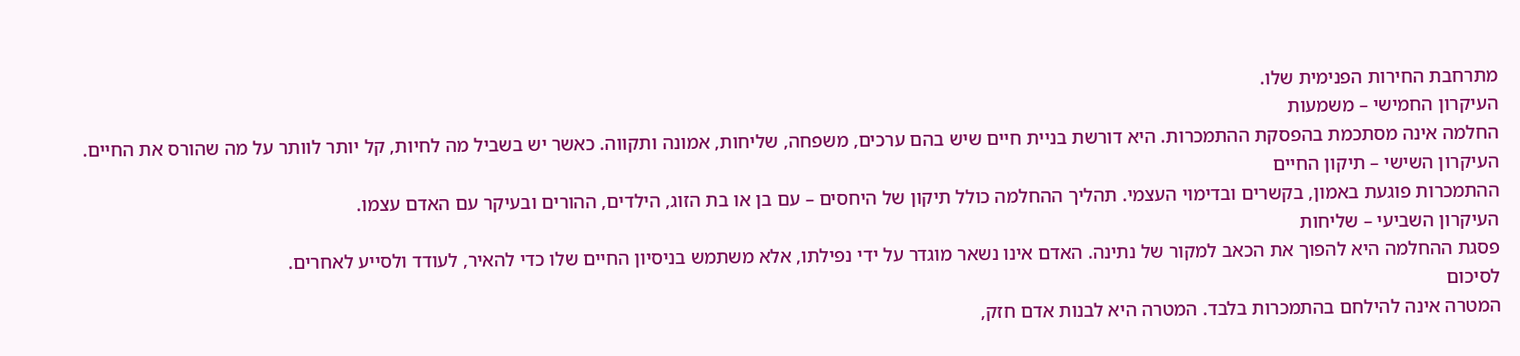מתרחבת החירות הפנימית שלו.
העיקרון החמישי – משמעות
החלמה אינה מסתכמת בהפסקת ההתמכרות. היא דורשת בניית חיים שיש בהם ערכים, משפחה, שליחות, אמונה ותקווה. כאשר יש בשביל מה לחיות, קל יותר לוותר על מה שהורס את החיים.
העיקרון השישי – תיקון החיים
ההתמכרות פוגעת באמון, בקשרים ובדימוי העצמי. תהליך ההחלמה כולל תיקון של היחסים – עם בן או בת הזוג, הילדים, ההורים ובעיקר עם האדם עצמו.
העיקרון השביעי – שליחות
פסגת ההחלמה היא להפוך את הכאב למקור של נתינה. האדם אינו נשאר מוגדר על ידי נפילתו, אלא משתמש בניסיון החיים שלו כדי להאיר, לעודד ולסייע לאחרים.
לסיכום
המטרה אינה להילחם בהתמכרות בלבד. המטרה היא לבנות אדם חזק,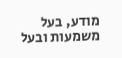מודע, בעל משמעות ובעל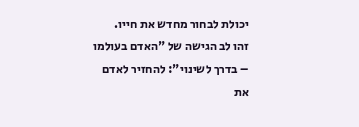יכולת לבחור מחדש את חייו.
זהו לב הגישה של "האדם בעולמו – בדרך לשינוי": להחזיר לאדם את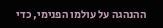ההנהגה על עולמו הפנימי, כדי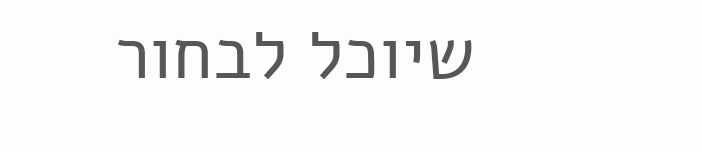שיוכל לבחור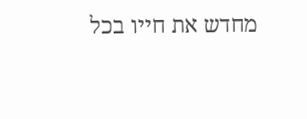מחדש את חייו בכל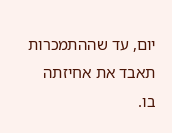יום, עד שההתמכרות תאבד את אחיזתה בו.